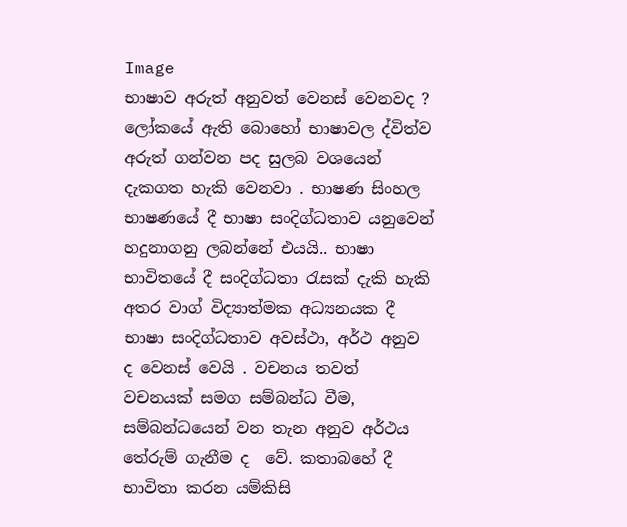Image
භාෂාව අරුත් අනුවත් වෙනස් වෙනවද ? ලෝකයේ ඇති බොහෝ භාෂාවල ද්විත්ව අරුත් ගන්වන පද සුලබ වශයෙන්  දැකගත හැකි වෙනවා . භාෂණ සිංහල භාෂණයේ දී භාෂා සංදිග්ධතාව යනුවෙන්  හදුනාගනු ලබන්නේ එයයි.. භාෂා භාවිතයේ දී සංදිග්ධතා රැසක් දැකි හැකි අතර වාග් විද්‍යාත්මක අධ්‍යනයක දී භාෂා සංදිග්ධතාව අවස්ථා, අර්ථ අනුව ද වෙනස් වෙයි . වචනය තවත් වචනයක් සමග සම්බන්ධ වීම, සම්බන්ධයෙන් වන තැන අනුව අර්ථය තේරුම් ගැනීම ද  වේ. කතාබහේ දී භාවිතා කරන යම්කිසි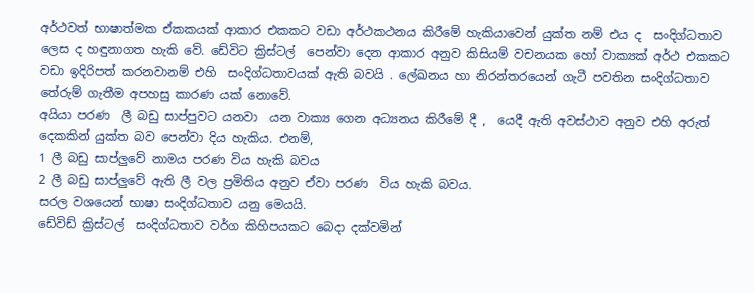අර්ථවත් භාෂාත්මක ඒකකයක් ආකාර එකකට වඩා අර්ථකථනය කිරීමේ හැකියාවෙන් යුක්ත නම් එය ද  සංදිග්ධතාව ලෙස ද හඳුනාගත හැකි වේ. ඩේවිට ක්‍රිස්ටල්  පෙන්වා දෙන ආකාර අනුව කිසියම් වචනයක හෝ වාක්‍යක් අර්ථ එකකට වඩා ඉදිරිපත් කරනවානම් එහි  සංදිග්ධතාවයක් ඇති බවයි . ලේඛනය හා නිරන්තරයෙන් ගැටී පවතින සංදිග්ධතාව තේරුම් ගැතීම අපහසු කාරණ යක් නොවේ.
අයියා පරණ  ලී බඩු සාප්පුවට යනවා  යන වාක්‍ය ගෙන අධ්‍යනය කිරීමේ දී ,  යෙදී ඇති අවස්ථාව අනුව එහි අරුත් දෙකකින් යුක්ත බව පෙන්වා දිය හැකිය. එනම්,
1 ලී බඩු සාප්ලුවේ නාමය පරණ විය හැකි බවය
2 ලී බඩු සාප්ලුවේ ඇති ලී වල ප්‍රමිතිය අනුව ඒවා පරණ  විය හැකි බවය.
සරල වශයෙන් භාෂා සංදිග්ධතාව යනු මෙයයි.
ඩේවිඩ් ක්‍රිස්ටල්  සංදිග්ධතාව වර්ග කිහිපයකට බෙදා දක්වමින්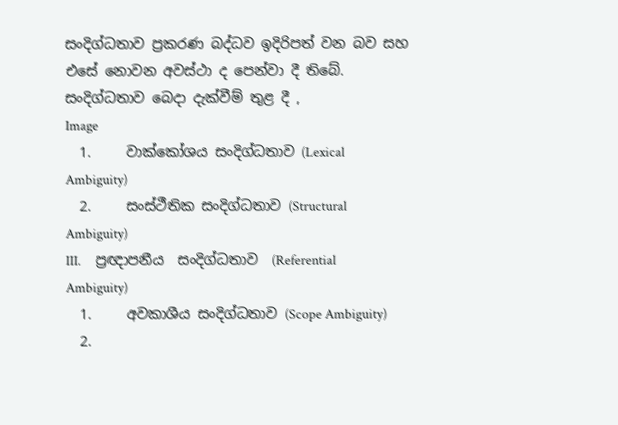සංදිග්ධතාව ප්‍රකරණ බද්ධව ඉදිරිපත් වන බව සහ එසේ නොවන අවස්ථා ද පෙන්වා දී තිබේ. සංදිග්ධතාව බෙදා දැක්වීම් තුළ දී ,
Image
  1.     වාක්කෝශය සංදිග්ධතාව (Lexical Ambiguity)
  2.     සංස්ථීතික සංදිග්ධතාව (Structural Ambiguity)
III.     ප්‍රඥාපනීය  සංදිග්ධතාව  (Referential Ambiguity)
  1.     අවකාශීය සංදිග්ධතාව (Scope Ambiguity)
  2.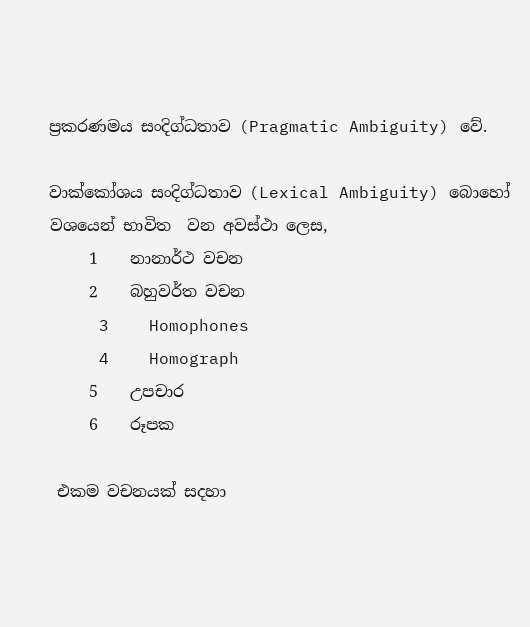ප්‍රකරණමය සංදිග්ධතාව (Pragmatic Ambiguity) වේ.

වාක්කෝශය සංදිග්ධතාව (Lexical Ambiguity) බොහෝ වශයෙන් භාවිත  වන අවස්ථා ලෙස,
     1    නානාර්ථ වචන
     2    බහුවර්ත වචන
     3    Homophones
     4    Homograph
     5    උපචාර
     6    රූපක

 එකම වචනයක් සදහා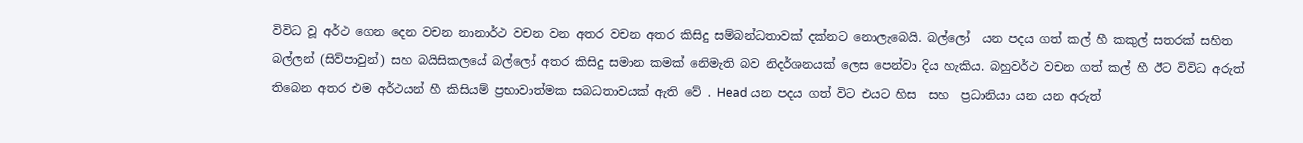විවිධ වූ අර්ථ ගෙන දෙන වචන නානාර්ථ වචන වන අතර වචන අතර කිසිදු සම්බන්ධතාවක් දක්නට නොලැබෙයි. බල්ලෝ  යන පදය ගත් කල් හී කකුල් සතරක් සහිත බල්ලන් (සිව්පාවුන්) සහ බයිසිකලයේ බල්ලෝ අතර කිසිදු සමාන කමක් නෙිමැති බව නිදර්ශනයක් ලෙස පෙන්වා දිය හැකිය. බහුවර්ථ වචන ගත් කල් හී ඊට විවිධ අරුත් තිබෙන අතර එම අර්ථයන් හී කිසියම් ප්‍රභාවාත්මක සබධතාවයක් ඇති වේ . Head යන පදය ගත් විට එයට හිස  සහ  ප්‍රධානියා යන යන අරුත්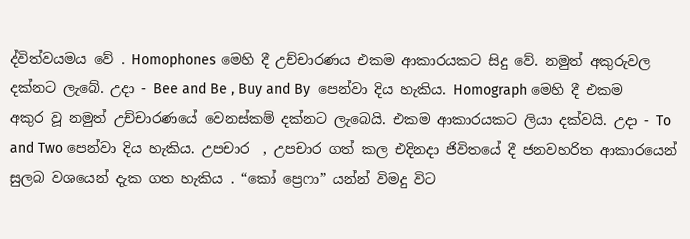ද්විත්වයමය වේ . Homophones මෙහි දී උච්චාරණය එකම ආකාරයකට සිදු වේ. නමුත් අකුරුවල දක්නට ලැබේ. උදා - Bee and Be , Buy and By  පෙන්වා දිය හැකිය. Homograph මෙහි දී එකම අකුර වූ නමුත් උච්චාරණයේ වෙනස්කම් දක්නට ලැබෙයි. එකම ආකාරයකට ලියා දක්වයි. උදා - To and Two පෙන්වා දිය හැකිය. උපචාර  , උපචාර ගත් කල එදිනදා ජිවිතයේ දී ජනවහරිත ආකාරයෙන් සුලබ වශයෙන් දැක ගත හැකිය ‍. “කෝ ප්‍රෙෆා” යන්න් විමදු විට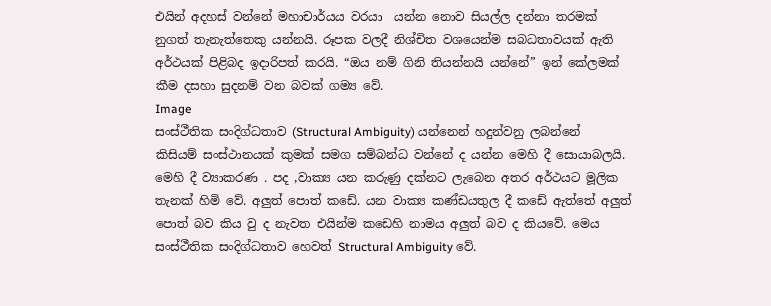එයින් අදහස් වන්නේ මහාචාර්යය වරයා  යන්න නොව සියල්ල දන්නා තරමක් නුගත් තැනැත්තෙකු යන්නයි. රූපක වලදී නිශ්චිත වශයෙන්ම සබධතාවයක් ඇති අර්ථයක් පිළිබද ඉදාරිපත් කරයි. “ඔය නම් ගිනි තියන්නයි යන්නේ” ඉන් කේලමක් කීම දසහා සුදනම් වන බවක් ගම්‍ය වේ.
Image
සංස්ථීතික සංදිග්ධතාව (Structural Ambiguity) යන්නෙන් හදුන්වනු ලබන්නේ කිසියම් සංස්ථානයක් කුමක් සමග සම්බන්ධ වන්නේ ද යන්න මෙහි දී සොයාබලයි. මෙහි දී ව්‍යාකරණ . පද ,වාක්‍ය යන කරුණු දක්නට ලැබෙන අතර අර්ථයට මූලික තැනක් හිමි වේ. අලුත් පොත් කඩේ. යන වාක්‍ය කණ්ඩයතුල දී කඩේ ඇත්තේ අලුත් පොත් බව කිය වු ද නැවත එයින්ම කඩෙහි නාමය අලුත් බව ද කියවේ. මෙය සංස්ථීතික සංදිග්ධතාව හෙවත් Structural Ambiguity වේ.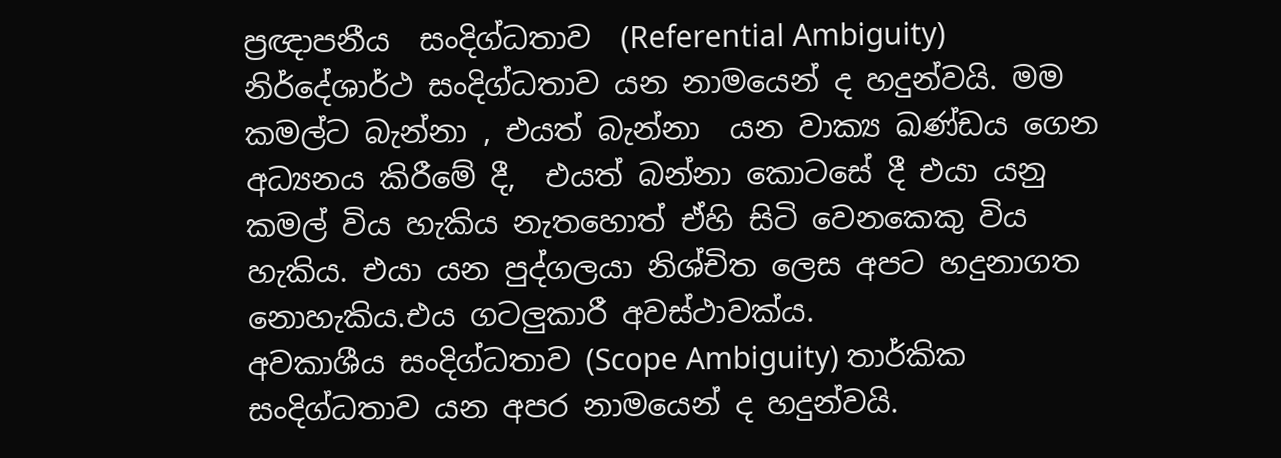ප්‍රඥාපනීය  සංදිග්ධතාව  (Referential Ambiguity) නිර්දේශාර්ථ සංදිග්ධතාව යන නාමයෙන් ද හදුන්වයි. මම කමල්ට බැන්නා , එයත් බැන්නා  යන වාක්‍ය ඛණ්ඩය ගෙන අධ්‍යනය කිරීමේ දී,  එයත් බන්නා කොටසේ දී එයා යනු කමල් විය හැකිය නැතහොත් ඒහි සිටි වෙනකෙකු විය හැකිය. එයා යන පුද්ගලයා නිශ්චිත ලෙස අපට හදුනාගත නොහැකිය.එය ගටලුකාරී අවස්ථාවක්ය.
අවකාශීය සංදිග්ධතාව (Scope Ambiguity) තාර්කික සංදිග්ධතාව යන අපර නාමයෙන් ද හදුන්වයි.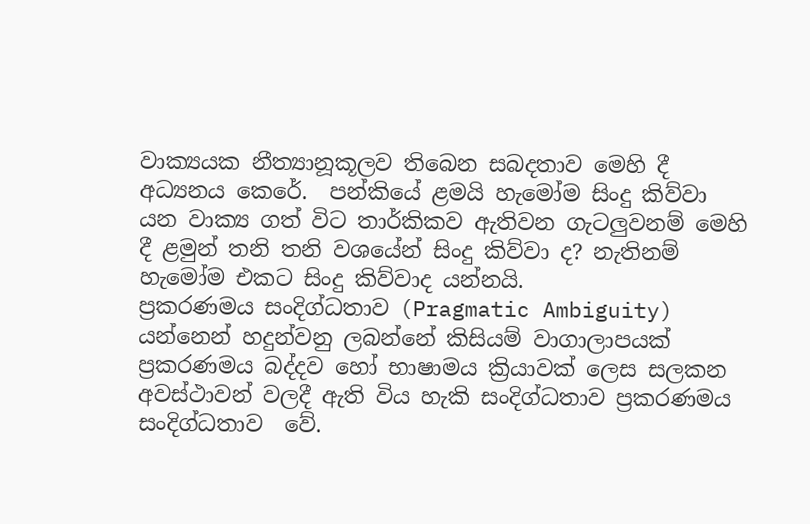වාක්‍යයක නීත්‍යානූකූලව තිබෙන සබදතාව මෙහි දී අධ්‍යනය කෙරේ.  පන්කියේ ළමයි හැමෝම සිංදු කිව්වා  යන වාක්‍ය ගත් විට තාර්කිකව ඇතිවන ගැටලුවනම් මෙහි දී ළමුන් තනි තනි වශයේන් සිංදු කිව්වා ද? නැතිනම්  හැමෝම එකට සිංදු කිව්වාද යන්නයි.
ප්‍රකරණමය සංදිග්ධතාව (Pragmatic Ambiguity) යන්නෙන් හදුන්වනු ලබන්නේ කිසියම් වාගාලාපයක් ප්‍රකරණමය බද්දව හෝ භාෂාමය ක්‍රියාවක් ලෙස සලකන අවස්ථාවන් වලදී ඇති විය හැකි සංදිග්ධතාව ප්‍රකරණමය සංදිග්ධතාව  වේ.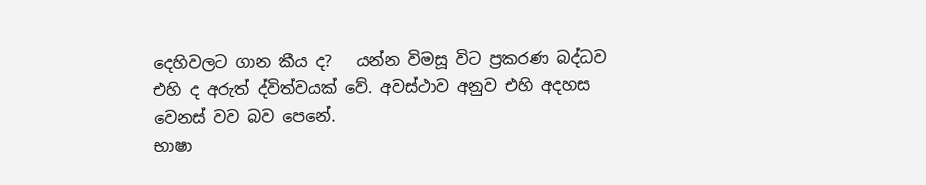දෙහිවලට ගාන කීය ද?   යන්න විමසූ විට ප්‍රකරණ බද්ධව  එහි ද අරුත් ද්විත්වයක් වේ. අවස්ථාව අනුව එහි අදහස වෙනස් වව බව පෙනේ.
භාෂා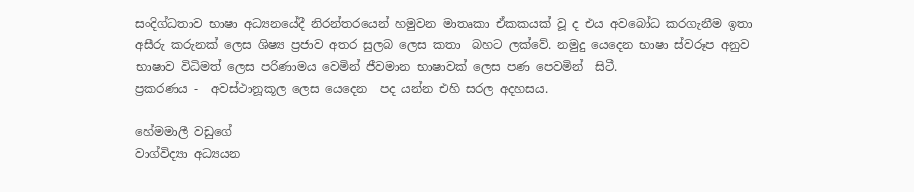සංදිග්ධතාව භාෂා අධ්‍යනයේදී නිරන්තරයෙන් හමුවන මාතෘකා ඒකකයක් වූ ද එය අවබෝධ කරගැනීම ඉතා අසීරු කරුනක් ලෙස ශිෂ්‍ය ප්‍රජාව අතර සුලබ ලෙස කතා  බහට ලක්වේ. නමුදු යෙදෙන භාෂා ස්වරූප අනුව භාෂාව විධිමත් ලෙස පරිණාමය වෙමින් ජීවමාන භාෂාවක් ලෙස පණ පෙවමින්  සිටී.
ප්‍රකරණය -  අවස්ථානූකූල ලෙස යෙදෙන  පද යන්න එහි සරල අදහසය.

හේමමාලී වඩුගේ
වාග්විද්‍යා අධ්‍යයන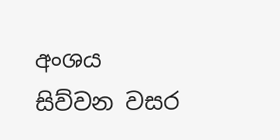අංශය
සිව්වන වසර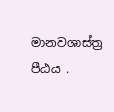මානවශාස්ත්‍ර පීඨය .